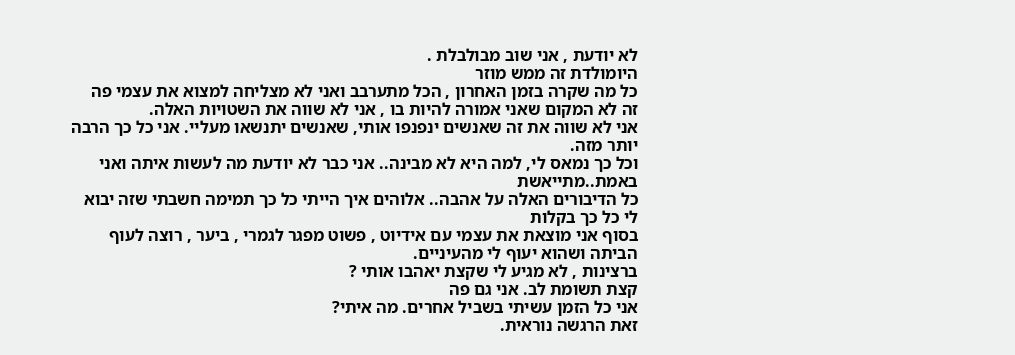לא יודעת , אני שוב מבולבלת .
היומולדת זה ממש מוזר
כל מה שקרה בזמן האחרון , הכל מתערבב ואני לא מצליחה למצוא את עצמי פה
זה לא המקום שאני אמורה להיות בו , אני לא שווה את השטויות האלה.
אני לא שווה את זה שאנשים ינפנפו אותי, שאנשים יתנשאו מעליי. אני כל כך הרבה יותר מזה.
וכל כך נמאס לי, למה היא לא מבינה.. אני כבר לא יודעת מה לעשות איתה ואני באמת..מתייאשת
כל הדיבורים האלה על אהבה.. אלוהים איך הייתי כל כך תמימה חשבתי שזה יבוא לי כל כך בקלות
בסוף אני מוצאת את עצמי עם אידיוט , פשוט מפגר לגמרי , ביער , רוצה לעוף הביתה ושהוא יעוף לי מהעיניים.
ברצינות , לא מגיע לי שקצת יאהבו אותי ?
קצת תשומת לב. אני גם פה
אני כל הזמן עשיתי בשביל אחרים. מה איתי?
זאת הרגשה נוראית.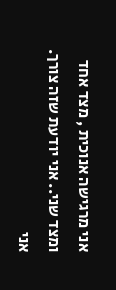אני מרגישה אנוכית , מצד אחד
ומצד שני.. אני יודעת שזה צורך. אני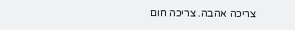צריכה אהבה. צריכה חום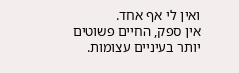ואין לי אף אחד.
אין ספק, החיים פשוטים יותר בעיניים עצומות.